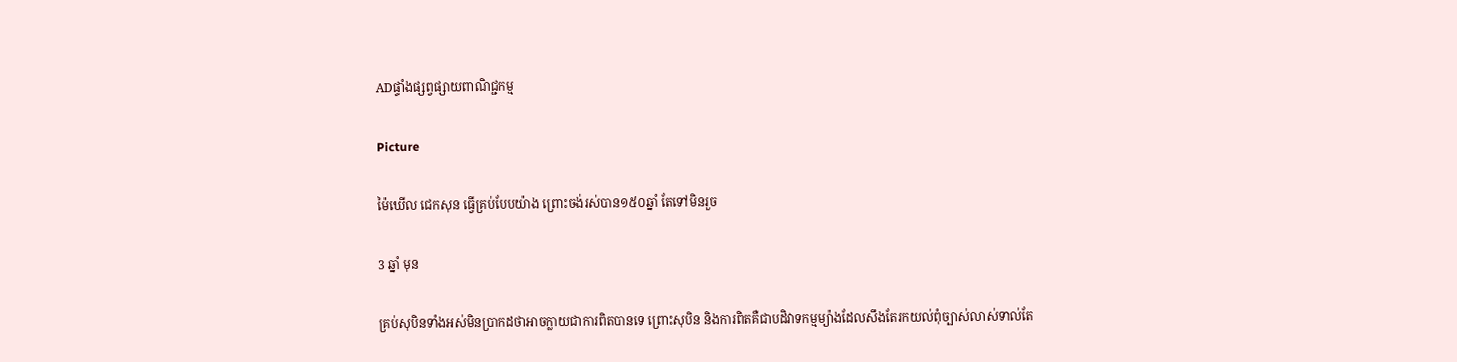ADផ្ទាំងផ្សព្វផ្សាយពាណិជ្ជកម្ម

Picture

ម៉ៃឃើល ជេកសុន ធ្វើគ្រប់បែបយ៉ាង ព្រោះចង់រស់បាន១៥០ឆ្នាំ តែទៅមិនរួច

3 ឆ្នាំ មុន

គ្រប់សុបិនទាំងអស់មិនប្រាកដថាអាចក្លាយជាការពិតបានទេ ព្រោះសុបិន និងការពិតគឺជាបដិវាទកម្មម្យ៉ាងដែលសឹងតែរកយល់ពុំច្បាស់លាស់ទាល់តែ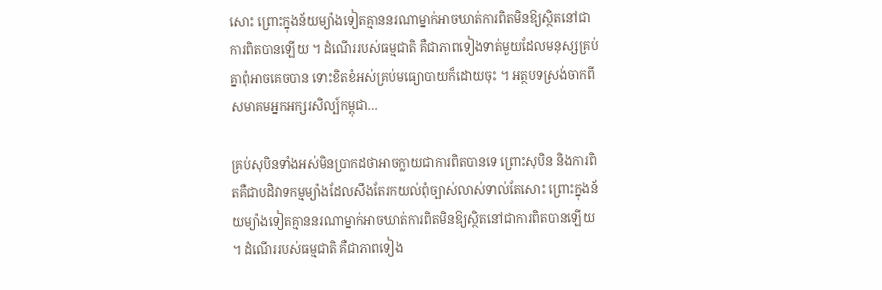សោះ ព្រោះក្នុងន័យម្យ៉ាងទៀតគ្មាននរណាម្នាក់អាចឃាត់ការពិតមិនឱ្យស្ថិតនៅជាការពិតបានឡើយ ។ ដំណើររបស់ធម្មជាតិ គឺជាភាពទៀងទាត់មួយដែលមនុស្សគ្រប់គ្នាពុំអាចគេចបាន ទោះខិតខំអស់គ្រប់មធ្យោបាយក៏ដោយចុះ ។ អត្ថបទស្រង់ចាកពីសមាគមអ្នកអក្សរសិល្ប៍កម្ពុជា…

គ្រប់សុបិនទាំងអស់មិនប្រាកដថាអាចក្លាយជាការពិតបានទេ ព្រោះសុបិន និងការពិតគឺជាបដិវាទកម្មម្យ៉ាងដែលសឹងតែរកយល់ពុំច្បាស់លាស់ទាល់តែសោះ ព្រោះក្នុងន័យម្យ៉ាងទៀតគ្មាននរណាម្នាក់អាចឃាត់ការពិតមិនឱ្យស្ថិតនៅជាការពិតបានឡើយ ។ ដំណើររបស់ធម្មជាតិ គឺជាភាពទៀង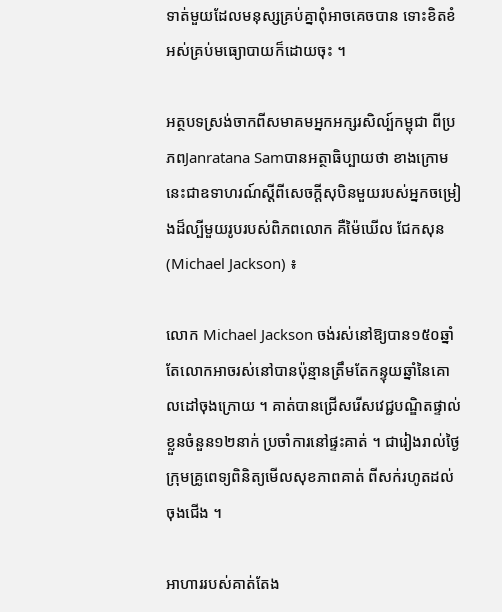ទាត់មួយដែលមនុស្សគ្រប់គ្នាពុំអាចគេចបាន ទោះខិតខំអស់គ្រប់មធ្យោបាយក៏ដោយចុះ ។

អត្ថបទស្រង់ចាកពីសមាគមអ្នកអក្សរសិល្ប៍កម្ពុជា ពីប្រភពJanratana Samបានអត្ថាធិប្បាយថា ខាងក្រោមនេះជាឧទាហរណ៍ស្ដីពីសេចក្ដីសុបិនមួយរបស់អ្នកចម្រៀងដ៏ល្បីមួយរូបរបស់ពិភពលោក គឺម៉ៃឃើល ជែកសុន (Michael Jackson) ៖

លោក Michael Jackson ចង់រស់នៅឱ្យបាន១៥០ឆ្នាំ តែលោកអាចរស់នៅបានប៉ុន្មានត្រឹមតែកន្ទុយឆ្នាំនៃគោលដៅចុងក្រោយ ។ គាត់បានជ្រើសរើសវេជ្ជបណ្ឌិតផ្ទាល់ខ្លួនចំនួន១២នាក់ ប្រចាំការនៅផ្ទះគាត់ ។ ជារៀងរាល់ថ្ងៃក្រុមគ្រូពេទ្យពិនិត្យមើលសុខភាពគាត់ ពីសក់រហូតដល់ចុងជើង ។

អាហាររបស់គាត់តែង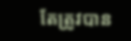តែត្រូវបាន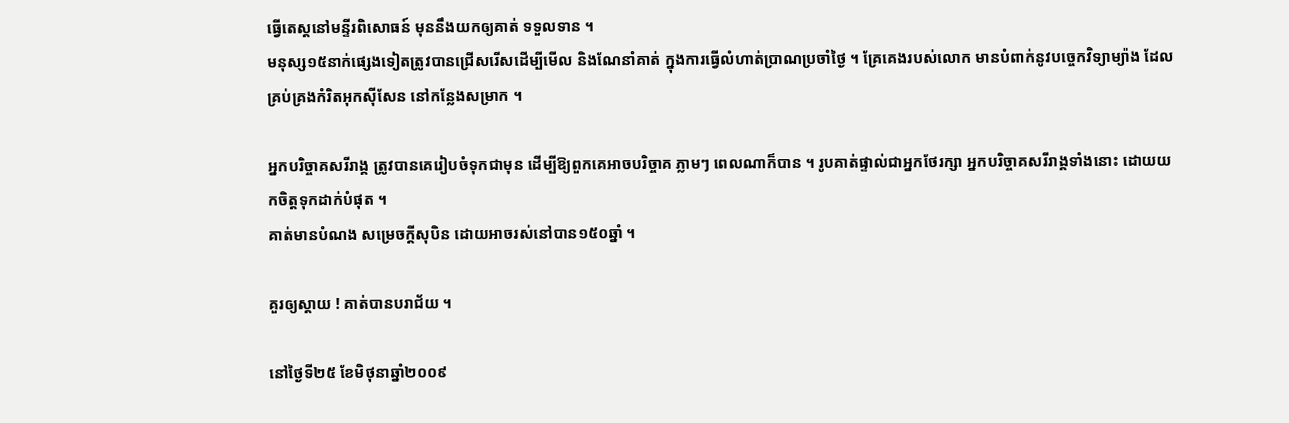ធ្វើតេស្តនៅមន្ទីរពិសោធន៍ មុននឹងយកឲ្យគាត់ ទទួលទាន ។
មនុស្ស១៥នាក់ផ្សេងទៀតត្រូវបានជ្រើសរើសដើម្បីមើល និងណែនាំគាត់ ក្នុងការធ្វើលំហាត់ប្រាណប្រចាំថ្ងៃ ។ គ្រែគេងរបស់លោក មានបំពាក់នូវបច្ចេកវិទ្យាម្យ៉ាង ដែលគ្រប់គ្រងកំរិតអុកស៊ីសែន នៅកន្លែងសម្រាក ។

អ្នកបរិច្ចាគសរីរាង្គ ត្រូវបានគេរៀបចំទុកជាមុន ដើម្បីឱ្យពួកគេអាចបរិច្ចាគ ភ្លាមៗ ពេលណាក៏បាន ។ រូបគាត់ផ្ទាល់ជាអ្នកថែរក្សា អ្នកបរិច្ចាគសរីរាង្គទាំងនោះ ដោយយកចិត្តទុកដាក់បំផុត ។
គាត់មានបំណង សម្រេចក្តីសុបិន ដោយអាចរស់នៅបាន១៥០ឆ្នាំ ។

គួរឲ្យស្ដាយ ! គាត់បានបរាជ័យ ។

នៅថ្ងៃទី២៥ ខែមិថុនាឆ្នាំ២០០៩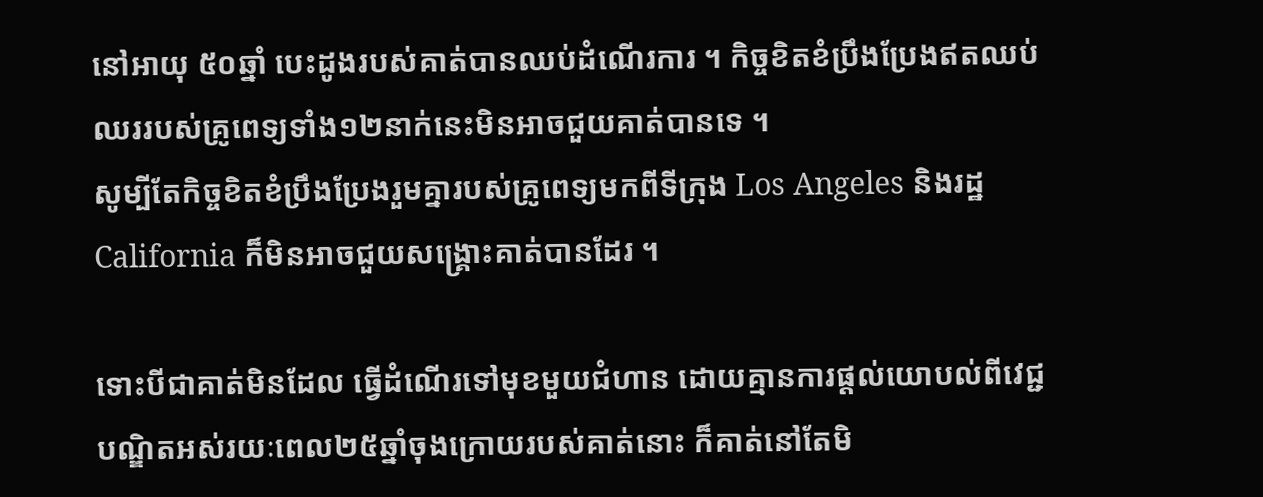នៅអាយុ ៥០ឆ្នាំ បេះដូងរបស់គាត់បានឈប់ដំណើរការ ។ កិច្ចខិតខំប្រឹងប្រែងឥតឈប់ឈររបស់គ្រូពេទ្យទាំង១២នាក់នេះមិនអាចជួយគាត់បានទេ ។
សូម្បីតែកិច្ចខិតខំប្រឹងប្រែងរួមគ្នារបស់គ្រូពេទ្យមកពីទីក្រុង Los Angeles និងរដ្ឋ California ក៏មិនអាចជួយសង្គ្រោះគាត់បានដែរ ។

ទោះបីជាគាត់មិនដែល ធ្វើដំណើរទៅមុខមួយជំហាន ដោយគ្មានការផ្តល់យោបល់ពីវេជ្ជបណ្ឌិតអស់រយៈពេល២៥ឆ្នាំចុងក្រោយរបស់គាត់នោះ ក៏គាត់នៅតែមិ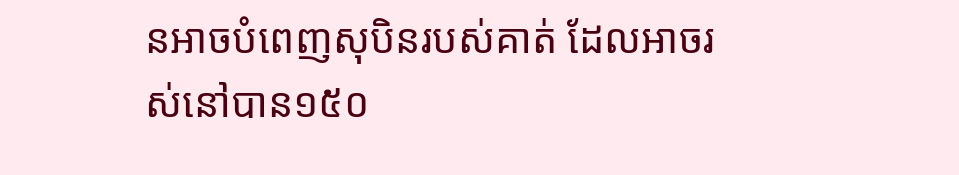នអាចបំពេញសុបិនរបស់គាត់ ដែលអាចរស់នៅបាន១៥០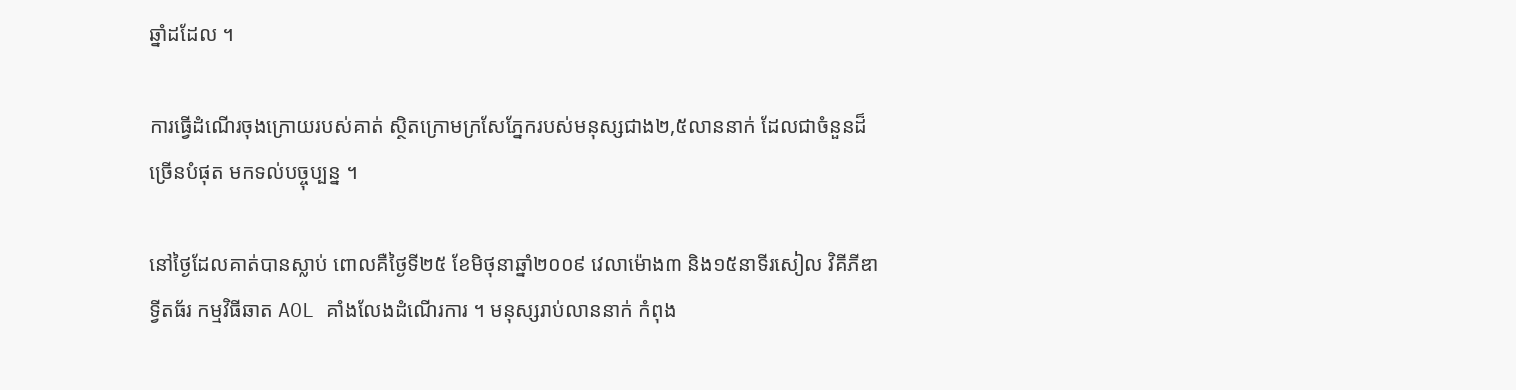ឆ្នាំដដែល ។

ការធ្វើដំណើរចុងក្រោយរបស់គាត់ ស្ថិតក្រោមក្រសែភ្នែករបស់មនុស្សជាង២,៥លាននាក់ ដែលជាចំនួនដ៏ច្រើនបំផុត មកទល់បច្ចុប្បន្ន ។

នៅថ្ងៃដែលគាត់បានស្លាប់ ពោលគឺថ្ងៃទី២៥ ខែមិថុនាឆ្នាំ២០០៩ វេលាម៉ោង៣ និង១៥នាទីរសៀល វិគីភីឌា ទ្វីតធ័រ កម្មវិធីឆាត AOL គាំងលែងដំណើរការ ។ មនុស្សរាប់លាននាក់ កំពុង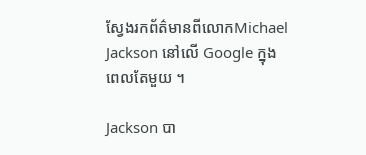ស្វែងរកព័ត៌មានពីលោកMichael Jackson នៅលើ Google ក្នុងពេលតែមួយ ។

Jackson បា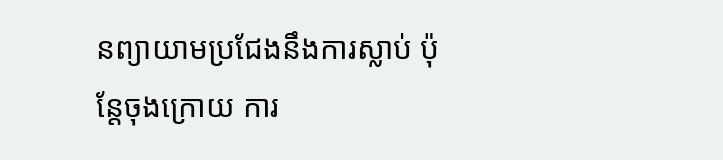នព្យាយាមប្រជែងនឹងការស្លាប់ ប៉ុន្តែចុងក្រោយ ការ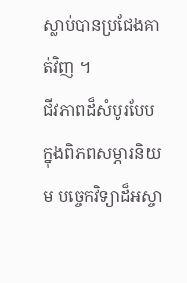ស្លាប់បានប្រជែងគាត់វិញ ។
ជីវភាពដ៏សំបូរបែប ក្នុងពិភពសម្ភារនិយម បច្ចេកវិទ្យាដ៏អស្ចា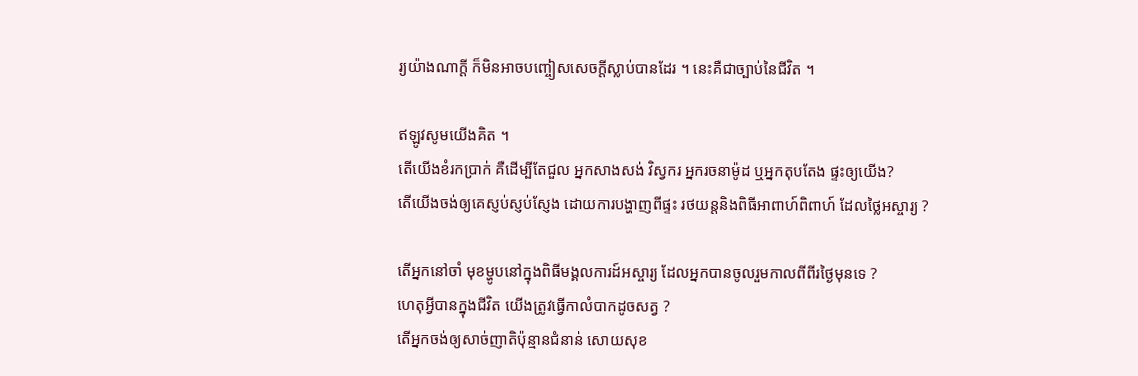រ្យយ៉ាងណាក្តី ក៏មិនអាចបញ្ចៀសសេចក្ដីស្លាប់បានដែរ ។ នេះគឺជាច្បាប់នៃជីវិត ។

ឥឡូវសូមយើងគិត ។
តើយើងខំរកប្រាក់ គឺដើម្បីតែជួល អ្នកសាងសង់ វិស្វករ អ្នករចនាម៉ូដ ឬអ្នកតុបតែង ផ្ទះឲ្យយើង?
តើយើងចង់ឲ្យគេស្ញប់ស្ញប់ស្ញែង ដោយការបង្ហាញពីផ្ទះ រថយន្តនិងពិធីអាពាហ៍ពិពាហ៍ ដែលថ្លៃអស្ចារ្យ ?

តើអ្នកនៅចាំ មុខម្ហូបនៅក្នុងពិធីមង្គលការដ៍អស្ចារ្យ ដែលអ្នកបានចូលរួមកាលពីពីរថ្ងៃមុនទេ ?
ហេតុអ្វីបានក្នុងជីវិត យើងត្រូវធ្វើកាលំបាកដូចសត្វ ?
តើអ្នកចង់ឲ្យសាច់ញាតិប៉ុន្មានជំនាន់ សោយសុខ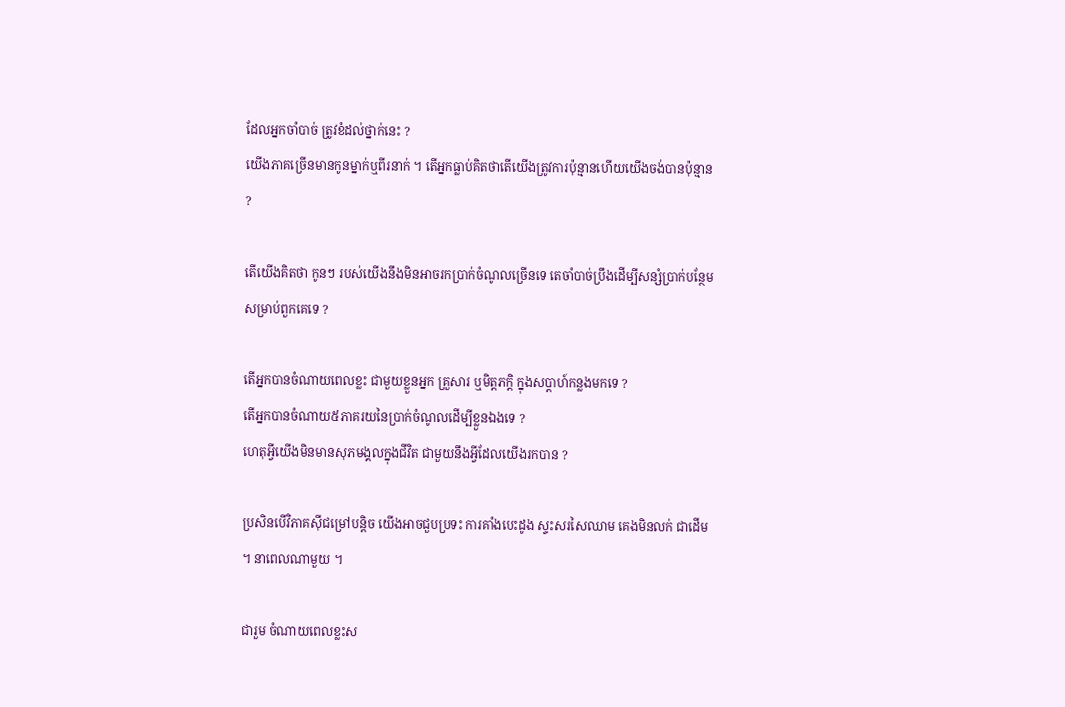ដែលអ្នកចាំបាច់ ត្រូវខំដល់ថ្នាក់នេះ ?
យើងភាគច្រើនមានកូនម្នាក់ឬពីរនាក់ ។ តើអ្នកធ្លាប់គិតថាតើយើងត្រូវការប៉ុន្មានហើយយើងចង់បានប៉ុន្មាន ?

តើយើងគិតថា កូនៗ របស់យើងនឹងមិនអាចរកប្រាក់ចំណូលច្រើនទេ តេចាំបាច់ប្រឹងដើម្បីសន្សំប្រាក់បន្ថែមសម្រាប់ពួកគេទេ ?

តើអ្នកបានចំណាយពេលខ្លះ ជាមួយខ្លួនអ្នក គ្រួសារ ឬមិត្តភក្តិ ក្នុងសប្តាហ៍កន្លងមកទេ ?
តើអ្នកបានចំណាយ៥ភាគរយនៃប្រាក់ចំណូលដើម្បីខ្លួនឯងទេ ?
ហេតុអ្វីយើងមិនមានសុភមង្គលក្នុងជីវិត ជាមួយនឹងអ្វីដែលយើងរកបាន ?

ប្រសិនបើវិភាគស៊ីជម្រៅបន្តិច យើងអាចជួបប្រទះ ការគាំងបេះដូង ស្ទះសរសៃឈាម គេងមិនលក់ ជាដើម ។ នាពេលណាមួយ ។

ជារួម ចំណាយពេលខ្លះស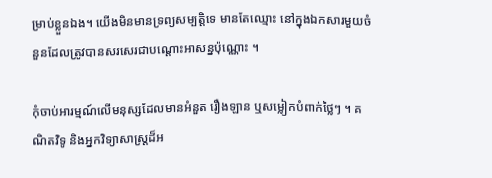ម្រាប់ខ្លួនឯង។ យើងមិនមានទ្រព្យសម្បត្តិទេ មានតែឈ្មោះ នៅក្នុងឯកសារមួយចំនួនដែលត្រូវបានសរសេរជាបណ្តោះអាសន្នប៉ុណ្ណោះ ។

កុំចាប់អារម្មណ៍លើមនុស្សដែលមានអំនួត រឿងឡាន ឬសម្លៀកបំពាក់ថ្លៃៗ ។ គណិតវិទូ និងអ្នកវិទ្យាសាស្ត្រដ៏អ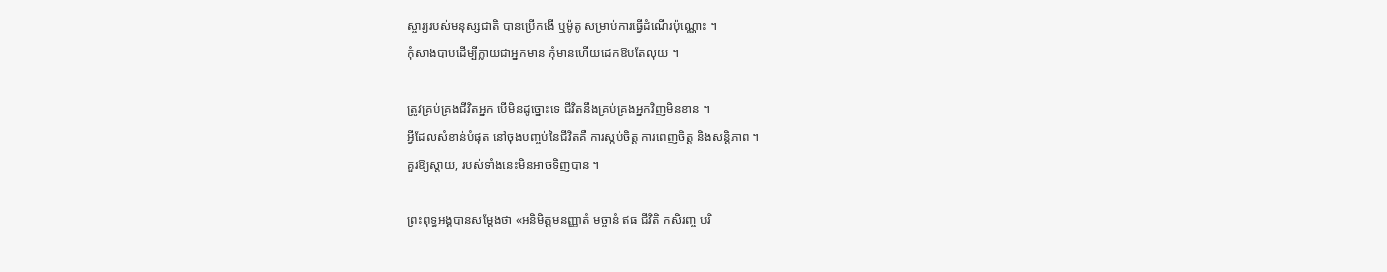ស្ចារ្យរបស់មនុស្សជាតិ បានប្រើកងើ ឬម៉ូតូ សម្រាប់ការធ្វើដំណើរប៉ុណ្ណោះ ។
កុំសាងបាបដើម្បីក្លាយជាអ្នកមាន កុំមានហើយដេកឱបតែលុយ ។

ត្រូវគ្រប់គ្រងជីវិតអ្នក បើមិនដូច្នោះទេ ជីវិតនឹងគ្រប់គ្រងអ្នកវិញមិនខាន ។
អ្វីដែលសំខាន់បំផុត នៅចុងបញ្ចប់នៃជីវិតគឺ ការស្កប់ចិត្ត ការពេញចិត្ត និងសន្តិភាព ។
គួរឱ្យស្តាយ, របស់ទាំងនេះមិនអាចទិញបាន ។

ព្រះពុទ្ធអង្គបានសម្ដែងថា «អនិមិត្តមនញ្ញាតំ មច្ចានំ ឥធ ជីវិតិ កសិរញ្ច បរិ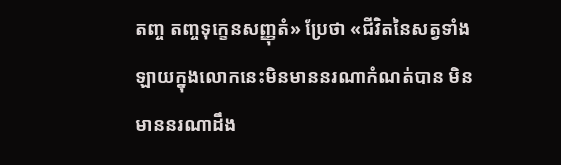តញ្ច តញ្ចទុក្ខេនសញ្ញុតំ» ប្រែថា «ជីវិតនៃសត្វទាំងឡាយក្នុងលោកនេះមិនមាននរណាកំណត់បាន មិនមាននរណាដឹង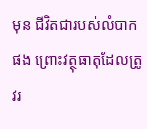មុន ជីវិតជារបស់លំបាកផង ព្រោះវត្ថុធាតុដែលត្រូវរ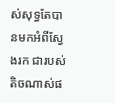ស់សុទ្ធតែបានមកអំពីស្វែងរក ជារបស់តិចណាស់ផ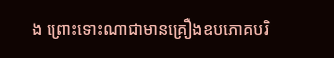ង ព្រោះទោះណាជាមានគ្រឿងឧបភោគបរិ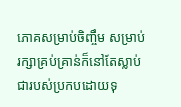ភោគសម្រាប់ចិញ្ចឹម សម្រាប់រក្សាគ្រប់គ្រាន់ក៏នៅតែស្លាប់ ជារបស់ប្រកបដោយទុ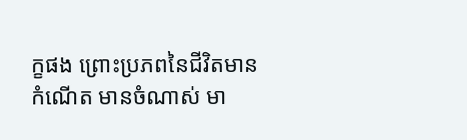ក្ខផង ព្រោះប្រភពនៃជីវិតមានកំណើត មានចំណាស់ មា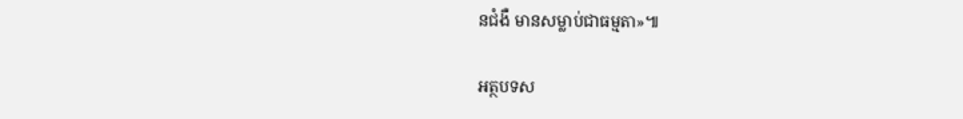នជំងឺ មានសម្លាប់ជាធម្មតា»៕

អត្ថបទស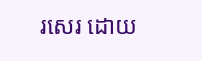រសេរ ដោយ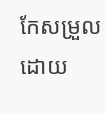កែសម្រួលដោយ